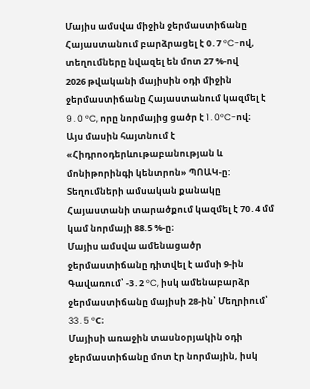Մայիս ամսվա միջին ջերմաստիճանը Հայաստանում բարձրացել է 0․7 °C-ով, տեղումները նվազել են մոտ 27 %-ով
2026 թվականի մայիսին օդի միջին ջերմաստիճանը Հայաստանում կազմել է 9․0 °C, որը նորմայից ցածր է 1․0°C-ով։
Այս մասին հայտնում է «Հիդրոօդերևութաբանության և մոնիթորինգի կենտրոն» ՊՈԱԿ-ը:
Տեղումների ամսական քանակը Հայաստանի տարածքում կազմել է 70․4 մմ կամ նորմայի 88.5 %-ը։
Մայիս ամսվա ամենացածր ջերմաստիճանը դիտվել է ամսի 9-ին Գավառում՝ -3․2 °C, իսկ ամենաբարձր ջերմաստիճանը մայիսի 28-ին՝ Մեղրիում՝ 33․5 °C։
Մայիսի առաջին տասնօրյակին օդի ջերմաստիճանը մոտ էր նորմային, իսկ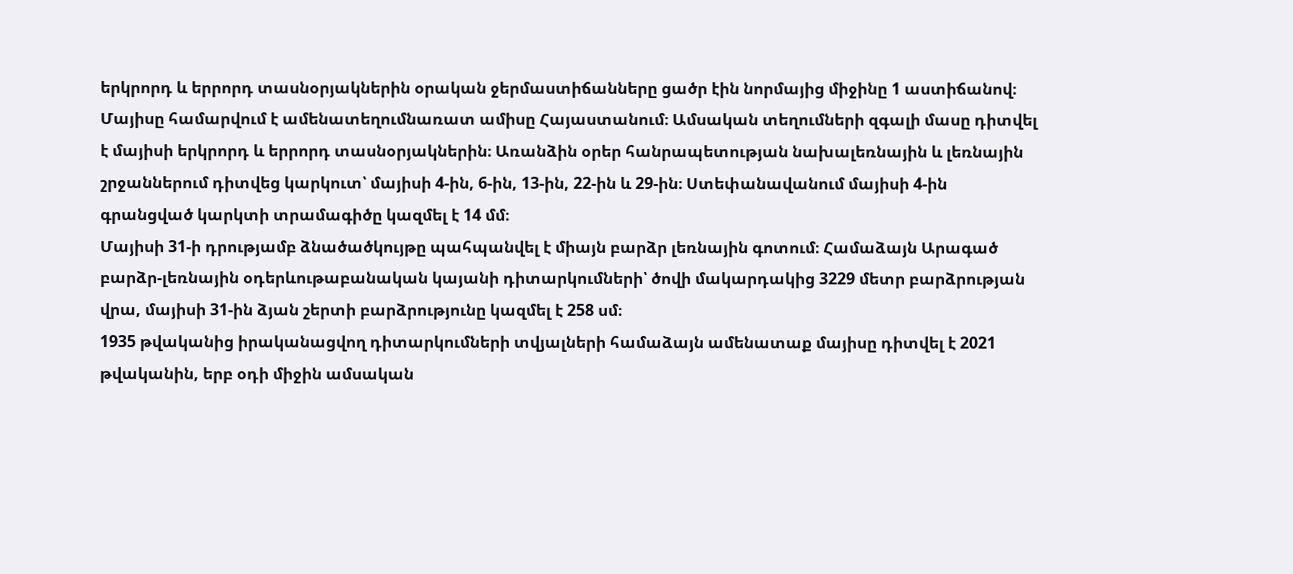երկրորդ և երրորդ տասնօրյակներին օրական ջերմաստիճանները ցածր էին նորմայից միջինը 1 աստիճանով։
Մայիսը համարվում է ամենատեղումնառատ ամիսը Հայաստանում։ Ամսական տեղումների զգալի մասը դիտվել է մայիսի երկրորդ և երրորդ տասնօրյակներին։ Առանձին օրեր հանրապետության նախալեռնային և լեռնային շրջաններում դիտվեց կարկուտ՝ մայիսի 4-ին, 6-ին, 13-ին, 22-ին և 29-ին։ Ստեփանավանում մայիսի 4-ին գրանցված կարկտի տրամագիծը կազմել է 14 մմ։
Մայիսի 31-ի դրությամբ ձնածածկույթը պահպանվել է միայն բարձր լեռնային գոտում։ Համաձայն Արագած բարձր-լեռնային օդերևութաբանական կայանի դիտարկումների՝ ծովի մակարդակից 3229 մետր բարձրության վրա, մայիսի 31-ին ձյան շերտի բարձրությունը կազմել է 258 սմ։
1935 թվականից իրականացվող դիտարկումների տվյալների համաձայն ամենատաք մայիսը դիտվել է 2021 թվականին, երբ օդի միջին ամսական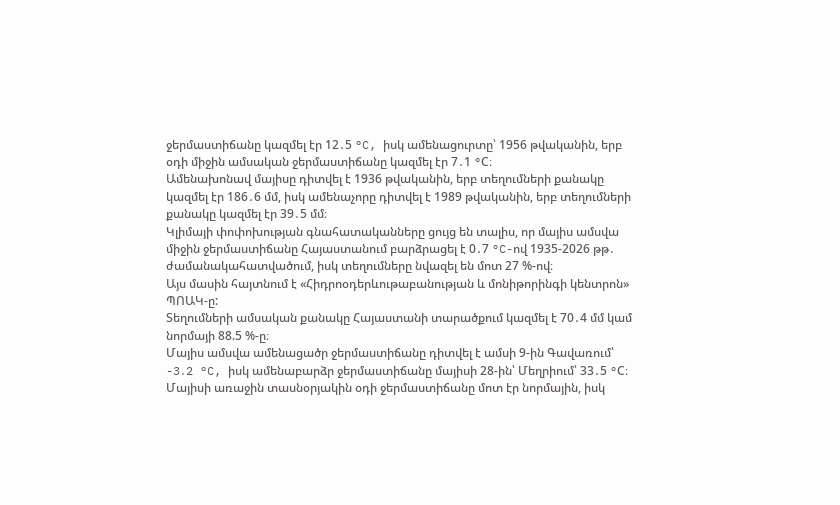ջերմաստիճանը կազմել էր 12․5 °C, իսկ ամենացուրտը՝ 1956 թվականին, երբ օդի միջին ամսական ջերմաստիճանը կազմել էր 7․1 °C։
Ամենախոնավ մայիսը դիտվել է 1936 թվականին, երբ տեղումների քանակը կազմել էր 186․6 մմ, իսկ ամենաչորը դիտվել է 1989 թվականին, երբ տեղումների քանակը կազմել էր 39․5 մմ։
Կլիմայի փոփոխության գնահատականները ցույց են տալիս, որ մայիս ամսվա միջին ջերմաստիճանը Հայաստանում բարձրացել է 0․7 °C-ով 1935-2026 թթ․ ժամանակահատվածում, իսկ տեղումները նվազել են մոտ 27 %-ով։
Այս մասին հայտնում է «Հիդրոօդերևութաբանության և մոնիթորինգի կենտրոն» ՊՈԱԿ-ը:
Տեղումների ամսական քանակը Հայաստանի տարածքում կազմել է 70․4 մմ կամ նորմայի 88.5 %-ը։
Մայիս ամսվա ամենացածր ջերմաստիճանը դիտվել է ամսի 9-ին Գավառում՝ -3․2 °C, իսկ ամենաբարձր ջերմաստիճանը մայիսի 28-ին՝ Մեղրիում՝ 33․5 °C։
Մայիսի առաջին տասնօրյակին օդի ջերմաստիճանը մոտ էր նորմային, իսկ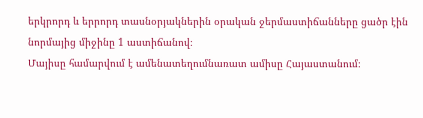երկրորդ և երրորդ տասնօրյակներին օրական ջերմաստիճանները ցածր էին նորմայից միջինը 1 աստիճանով։
Մայիսը համարվում է ամենատեղումնառատ ամիսը Հայաստանում։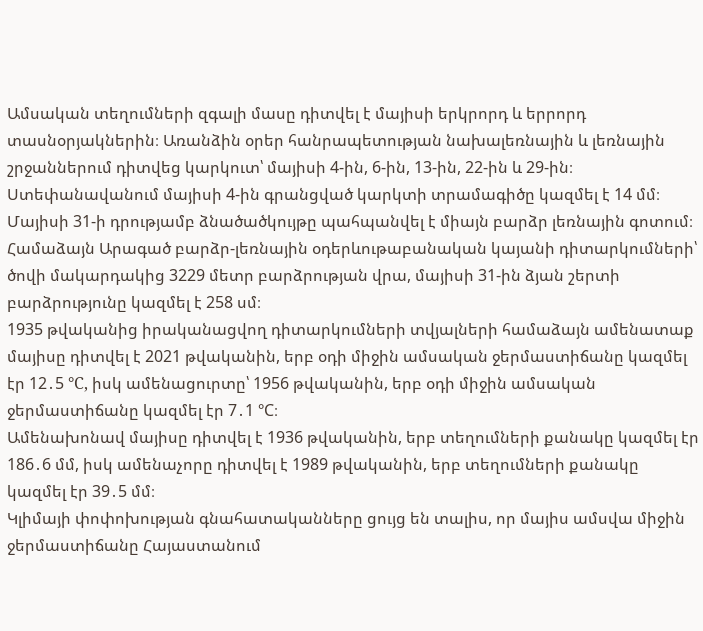Ամսական տեղումների զգալի մասը դիտվել է մայիսի երկրորդ և երրորդ տասնօրյակներին։ Առանձին օրեր հանրապետության նախալեռնային և լեռնային շրջաններում դիտվեց կարկուտ՝ մայիսի 4-ին, 6-ին, 13-ին, 22-ին և 29-ին։ Ստեփանավանում մայիսի 4-ին գրանցված կարկտի տրամագիծը կազմել է 14 մմ։
Մայիսի 31-ի դրությամբ ձնածածկույթը պահպանվել է միայն բարձր լեռնային գոտում։ Համաձայն Արագած բարձր-լեռնային օդերևութաբանական կայանի դիտարկումների՝ ծովի մակարդակից 3229 մետր բարձրության վրա, մայիսի 31-ին ձյան շերտի բարձրությունը կազմել է 258 սմ։
1935 թվականից իրականացվող դիտարկումների տվյալների համաձայն ամենատաք մայիսը դիտվել է 2021 թվականին, երբ օդի միջին ամսական ջերմաստիճանը կազմել էր 12․5 °C, իսկ ամենացուրտը՝ 1956 թվականին, երբ օդի միջին ամսական ջերմաստիճանը կազմել էր 7․1 °C։
Ամենախոնավ մայիսը դիտվել է 1936 թվականին, երբ տեղումների քանակը կազմել էր 186․6 մմ, իսկ ամենաչորը դիտվել է 1989 թվականին, երբ տեղումների քանակը կազմել էր 39․5 մմ։
Կլիմայի փոփոխության գնահատականները ցույց են տալիս, որ մայիս ամսվա միջին ջերմաստիճանը Հայաստանում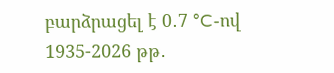բարձրացել է 0․7 °C-ով 1935-2026 թթ․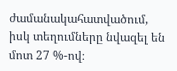ժամանակահատվածում, իսկ տեղումները նվազել են մոտ 27 %-ով։